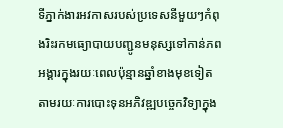ទីភ្នាក់ងារអវកាសរបស់ប្រទេសនីមួយៗកំពុងរិះរកមធ្យោបាយបញ្ជូនមនុស្សទៅកាន់ភពអង្គារក្នុងរយៈពេលប៉ុន្មានឆ្នាំខាងមុខទៀតតាមរយៈការបោះទុនអភិវឌ្ឍបច្ចេកវិទ្យាក្នុង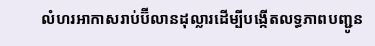លំហរអាកាសរាប់ប៊ីលានដុល្លារដើម្បីបង្កើតលទ្ធភាពបញ្ជូន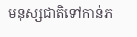មនុស្សជាតិទៅកាន់ភ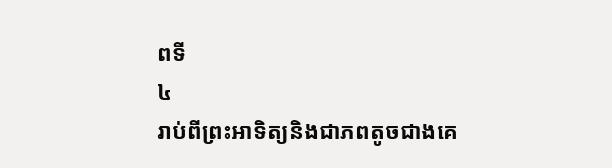ពទី
៤
រាប់ពីព្រះអាទិត្យនិងជាភពតូចជាងគេ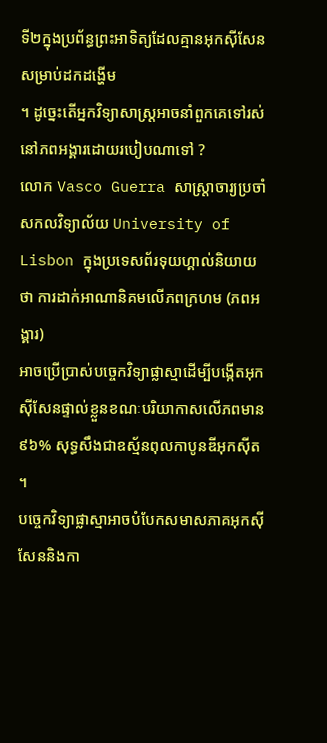ទី២ក្នុងប្រព័ន្ធព្រះអាទិត្យដែលគ្មានអុកស៊ីសែនសម្រាប់ដកដង្ហើម
។ ដូច្នេះតើអ្នកវិទ្យាសាស្ត្រអាចនាំពួកគេទៅរស់នៅភពអង្គារដោយរបៀបណាទៅ ?
លោក Vasco Guerra សាស្ត្រាចារ្យប្រចាំសកលវិទ្យាល័យ University of Lisbon ក្នុងប្រទេសព័រទុយហ្គាល់និយាយថា ការដាក់អាណានិគមលើភពក្រហម (ភពអង្គារ)
អាចប្រើប្រាស់បច្ចេកវិទ្យាផ្លាស្មាដើម្បីបង្កើតអុកស៊ីសែនផ្ទាល់ខ្លួនខណៈបរិយាកាសលើភពមាន
៩៦% សុទ្ធសឹងជាឧស្ម័នពុលកាបូនឌីអុកស៊ីត ។
បច្ចេកវិទ្យាផ្លាស្មាអាចបំបែកសមាសភាគអុកស៊ីសែននិងកា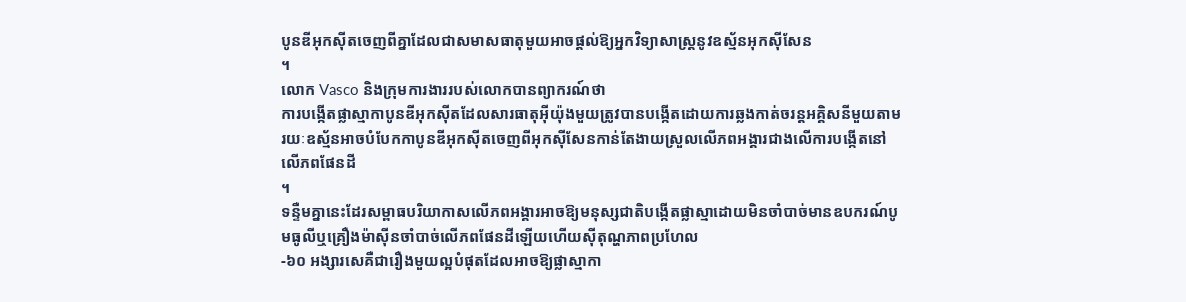បូនឌីអុកស៊ីតចេញពីគ្នាដែលជាសមាសធាតុមួយអាចផ្តល់ឱ្យអ្នកវិទ្យាសាស្ត្រនូវឧស្ម័នអុកស៊ីសែន
។
លោក Vasco និងក្រុមការងាររបស់លោកបានព្យាករណ៍ថា
ការបង្កើតផ្លាស្មាកាបូនឌីអុកស៊ីតដែលសារធាតុអ៊ីយ៉ុងមួយត្រូវបានបង្កើតដោយការឆ្លងកាត់ចរន្តអគ្គិសនីមួយតាមរយៈឧស្ម័នអាចបំបែកកាបូនឌីអុកស៊ីតចេញពីអុកស៊ីសែនកាន់តែងាយស្រួលលើភពអង្គារជាងលើការបង្កើតនៅលើភពផែនដី
។
ទន្ទឺមគ្នានេះដែរសម្ពាធបរិយាកាសលើភពអង្គារអាចឱ្យមនុស្សជាតិបង្កើតផ្លាស្មាដោយមិនចាំបាច់មានឧបករណ៍បូមធូលីឬគ្រឿងម៉ាស៊ីនចាំបាច់លើភពផែនដីឡើយហើយស៊ីតុណ្ហភាពប្រហែល
-៦០ អង្សារសេគឺជារឿងមួយល្អបំផុតដែលអាចឱ្យផ្លាស្មាកា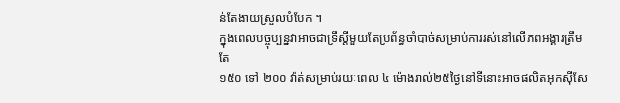ន់តែងាយស្រួលបំបែក ។
ក្នុងពេលបច្ចុប្បន្នវាអាចជាទ្រឹស្តីមួយតែប្រព័ន្ធចាំបាច់សម្រាប់ការរស់នៅលើភពអង្គារត្រឹមតែ
១៥០ ទៅ ២០០ វ៉ាត់សម្រាប់រយៈពេល ៤ ម៉ោងរាល់២៥ថ្ងៃនៅទីនោះអាចផលិតអុកស៊ីសែ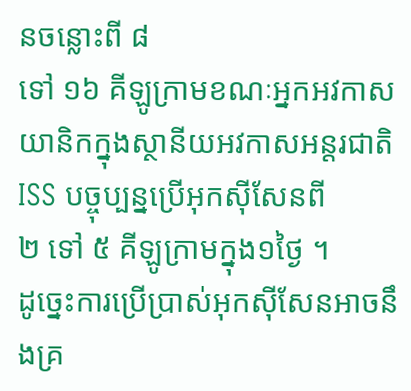នចន្លោះពី ៨
ទៅ ១៦ គីឡូក្រាមខណៈអ្នកអវកាសយានិកក្នុងស្ថានីយអវកាសអន្តរជាតិ ISS បច្ចុប្បន្នប្រើអុកស៊ីសែនពី
២ ទៅ ៥ គីឡូក្រាមក្នុង១ថ្ងៃ ។
ដូច្នេះការប្រើប្រាស់អុកស៊ីសែនអាចនឹងគ្រ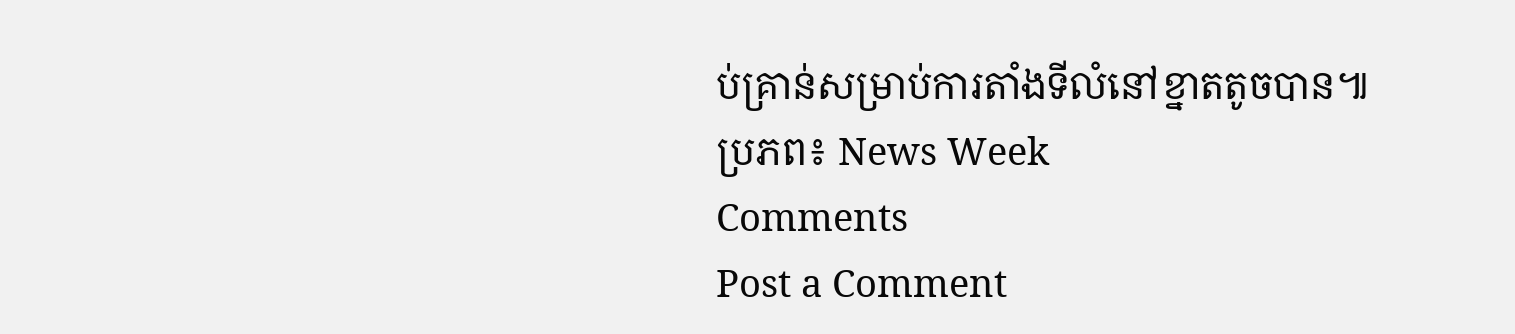ប់គ្រាន់សម្រាប់ការតាំងទីលំនៅខ្នាតតូចបាន៕
ប្រភព៖ News Week
Comments
Post a Comment